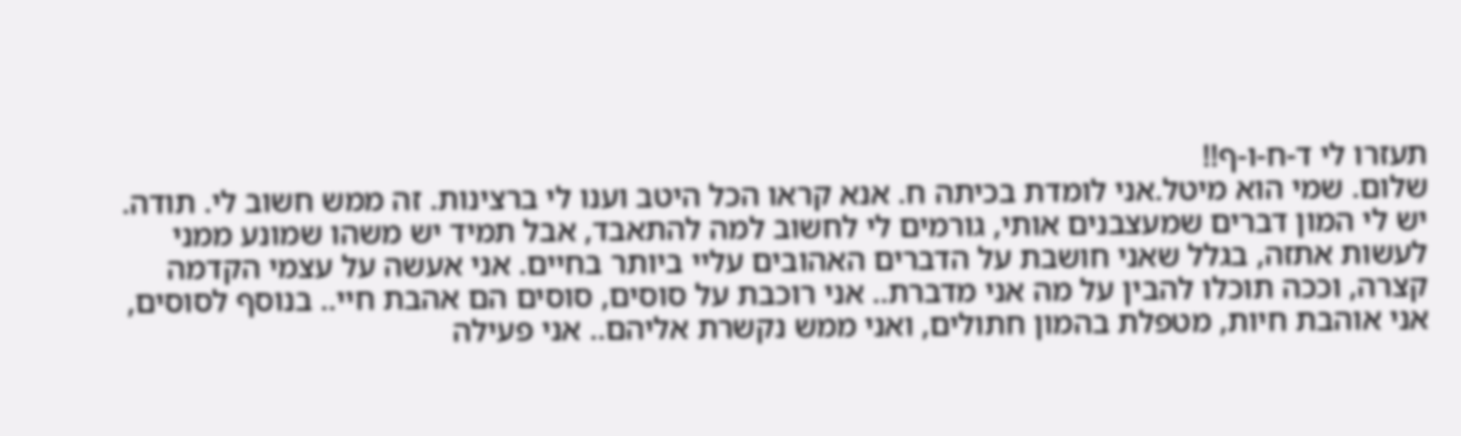תעזרו לי ד-ח-ו-ף!!
שלום. שמי הוא מיטל.אני לומדת בכיתה ח. אנא קראו הכל היטב וענו לי ברצינות. זה ממש חשוב לי. תודה. יש לי המון דברים שמעצבנים אותי, גורמים לי לחשוב למה להתאבד, אבל תמיד יש משהו שמונע ממני לעשות אתזה, בגלל שאני חושבת על הדברים האהובים עליי ביותר בחיים. אני אעשה על עצמי הקדמה קצרה, וככה תוכלו להבין על מה אני מדברת.. אני רוכבת על סוסים, סוסים הם אהבת חיי.. בנוסף לסוסים, אני אוהבת חיות, מטפלת בהמון חתולים, ואני ממש נקשרת אליהם.. אני פעילה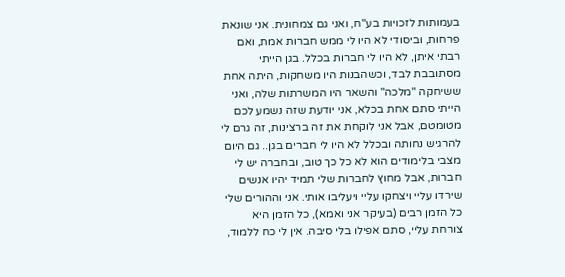בעמותות לזכויות בע"ח, ואני גם צמחונית. אני שונאת פרחות, וביסודי לא היו לי ממש חברות אמת, ואם רבתי איתן, לא היו לי חברות בכלל. בגן הייתי מסתובבת לבד, וכשהבנות היו משחקות, היתה אחת ששיחקה "מלכה" והשאר היו המשרתות שלה, ואני הייתי סתם אחת בכלא, אני יודעת שזה נשמע לכם מטומטם, אבל אני לוקחת את זה ברצינות, זה גרם לי להרגיש נחותה ובכלל לא היו לי חברים בגן.. גם היום מצבי בלימודים הוא לא כל כך טוב, ובחברה יש לי חברות, אבל מחוץ לחברות שלי תמיד יהיו אנשים שירדו עליי ויצחקו עליי ויעליבו אותי. אני וההורים שלי כל הזמן רבים (בעיקר אני ואמא), כל הזמן היא צורחת עליי, סתם אפילו בלי סיבה. אין לי כח ללמוד,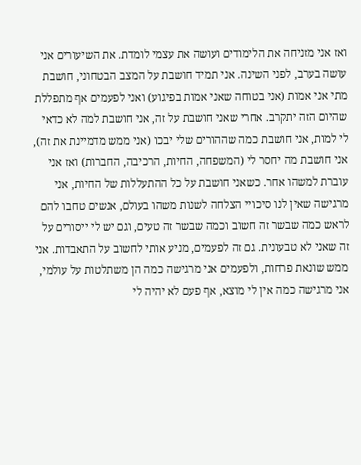ואז אני מזניחה את הלימודים ועושה את עצמי לומדת. את השיעורים אני עושה בערב, לפני השינה. אני תמיד חושבת על המצב הבטחוני, חושבת מתי אני אמות (אני בטוחה שאני אמות בפיגוע) ואני לפעמים אף מתפללת שהיום הזה יתקרב. אחרי שאני חושבת על זה, אני חושבת למה לא כדאי לי למות, אני חושבת כמה שההורים שלי יבכו (אני ממש מדמיינת את זה), אני חושבת מה יחסר לי (המשפחה, החיות, הרכיבה, החברות) ואז אני עוברת למשהו אחר. כשאני חושבת על כל ההתעללות של החיות, אני מרגישה שאין לנו סיכויי הצלחה לשנות משהו בעולם, אנשים טחבו להם לראש כמה שבשר זה חשוב וכמה שבשר זה טעים, וגם יש לי ייסורים על זה שאני לא טבעונית. גם זה לפעמים, מניע אותי לחשוב על התאבדות. אני ממש שונאת פרחות, ולפעמים אני מרגישה כמה הן משתלטות על עולמי, אני מרגישה כמה אין לי מוצא, אף פעם לא יהיה לי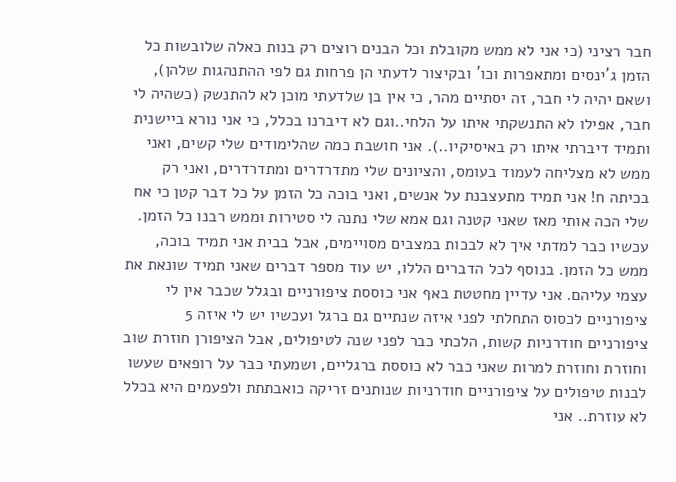חבר רציני (כי אני לא ממש מקובלת וכל הבנים רוצים רק בנות כאלה שלובשות כל הזמן ג´ינסים ומתאפרות וכו´ ובקיצור לדעתי הן פרחות גם לפי ההתנהגות שלהן), ושאם יהיה לי חבר, זה יסתיים מהר, כי אין בן שלדעתי מוכן לא להתנשק (כשהיה לי חבר, אפילו לא התנשקתי איתו על הלחי..וגם לא דיברנו בכלל, כי אני נורא ביישנית ותמיד דיברתי איתו רק באיסיקיו..). אני חושבת כמה שהלימודים שלי קשים, ואני ממש לא מצליחה לעמוד בעומס, והציונים שלי מתדרדרים ומתדרדרים, ואני רק בכיתה ח! אני תמיד מתעצבנת על אנשים, ואני בוכה כל הזמן על כל דבר קטן כי אח שלי הכה אותי מאז שאני קטנה וגם אמא שלי נתנה לי סטירות וממש רבנו כל הזמן. עכשיו כבר למדתי איך לא לבכות במצבים מסויימים, אבל בבית אני תמיד בוכה, ממש כל הזמן. בנוסף לכל הדברים הללו, יש עוד מספר דברים שאני תמיד שונאת את עצמי עליהם. אני עדיין מחטטת באף אני כוססת ציפורניים ובגלל שכבר אין לי ציפורניים לכסוס התחלתי לפני איזה שנתיים גם ברגל ועכשיו יש לי איזה 5 ציפורניים חודרניות קשות, הלכתי כבר לפני שנה לטיפולים, אבל הציפורן חוזרת שוב וחוזרת וחוזרת למרות שאני כבר לא כוססת ברגליים, ושמעתי כבר על רופאים שעשו לבנות טיפולים על ציפורניים חודרניות שנותנים זריקה כואבתתת ולפעמים היא בכלל לא עוזרת.. אני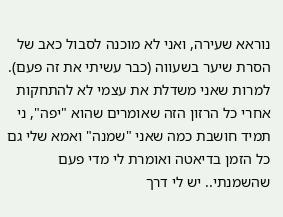נוראא שעירה, ואני לא מוכנה לסבול כאב של הסרת שיער בשעווה (כבר עשיתי את זה פעם). למרות שאני משדלת את עצמי לא להתחקות אחרי כל הרזון הזה שאומרים שהוא "יפה", ני תמיד חושבת כמה שאני "שמנה" ואמא שלי גם כל הזמן בדיאטה ואומרת לי מדי פעם שהשמנתי.. יש לי דרך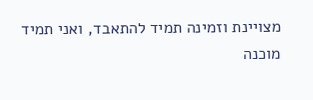מצויינת וזמינה תמיד להתאבד, ואני תמיד מוכנה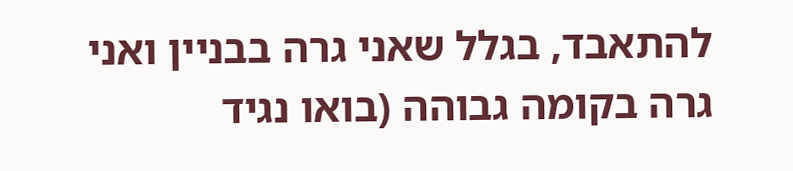להתאבד, בגלל שאני גרה בבניין ואני גרה בקומה גבוהה (בואו נגיד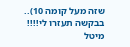שזה מעל קומה 10).. בבקשה תעזרו לי!!!! מיטל